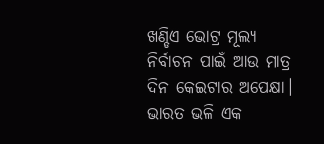ଖଣ୍ଡିଏ ଭୋଟ୍ର ମୂଲ୍ୟ ନିର୍ବାଚନ ପାଇଁ ଆଉ ମାତ୍ର ଦିନ କେଇଟାର ଅପେକ୍ଷା। ଭାରତ ଭଳି ଏକ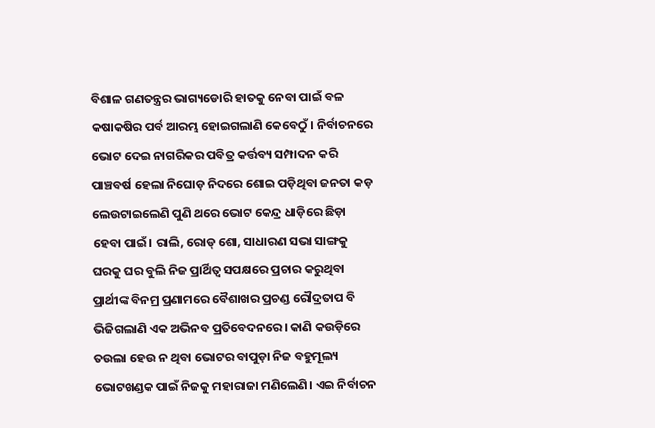ବିଶାଳ ଗଣତନ୍ତ୍ରର ଭାଗ୍ୟଡୋରି ହାତକୁ ନେବା ପାଇଁ ବଳ କଷାକଷିର ପର୍ବ ଆରମ୍ଭ ହୋଇଗଲାଣି କେବେଠୁଁ। ନିର୍ବାଚନରେ ଭୋଟ ଦେଇ ନାଗରିକର ପବିତ୍ର କର୍ତ୍ତବ୍ୟ ସମ୍ପାଦନ କରି ପାଞ୍ଚବର୍ଷ ହେଲା ନିଘୋଡ଼ ନିଦରେ ଶୋଇ ପଡ଼ିଥିବା ଜନତା କଡ଼ ଲେଉଟାଇଲେଣି ପୁଣି ଥରେ ଭୋଟ କେନ୍ଦ୍ର ଧାଡ଼ିରେ ଛିଡ଼ା ହେବା ପାଇଁ। ରାଲି, ରୋଡ୍ ଶୋ, ସାଧାରଣ ସଭା ସାଙ୍ଗକୁ ଘରକୁ ଘର ବୁଲି ନିଜ ପ୍ରାର୍ଥିତ୍ୱ ସପକ୍ଷରେ ପ୍ରଚାର କରୁଥିବା ପ୍ରାର୍ଥୀଙ୍କ ବିନମ୍ର ପ୍ରଣାମରେ ବୈଶାଖର ପ୍ରଚଣ୍ଡ ରୌଦ୍ରତାପ ବି ଭିଜିଗଲାଣି ଏକ ଅଭିନବ ପ୍ରତିବେଦନରେ। କାଣି କଉଡ଼ିରେ ତଉଲା ହେଉ ନ ଥିବା ଭୋଟର ବାପୁଡ଼ା ନିଜ ବହୁମୂଲ୍ୟ ଭୋଟଖଣ୍ଡକ ପାଇଁ ନିଜକୁ ମହାରାଜା ମଣିଲେଣି। ଏଇ ନିର୍ବାଚନ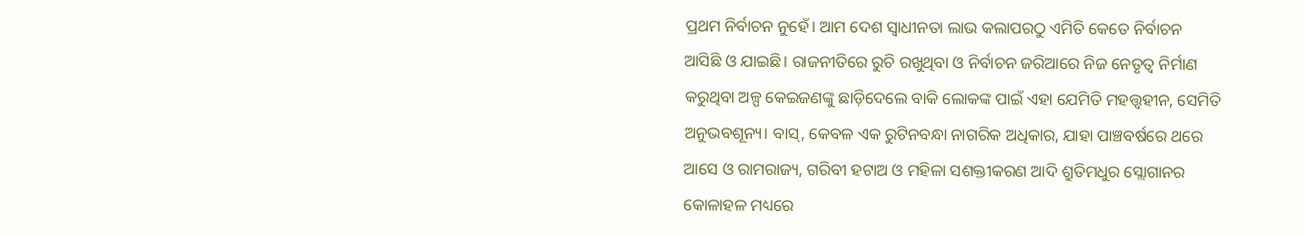ପ୍ରଥମ ନିର୍ବାଚନ ନୁହେଁ। ଆମ ଦେଶ ସ୍ବାଧୀନତା ଲାଭ କଲାପରଠୁ ଏମିତି କେତେ ନିର୍ବାଚନ ଆସିଛି ଓ ଯାଇଛି। ରାଜନୀତିରେ ରୁଚି ରଖୁଥିବା ଓ ନିର୍ବାଚନ ଜରିଆରେ ନିଜ ନେତୃତ୍ୱ ନିର୍ମାଣ କରୁଥିବା ଅଳ୍ପ କେଇଜଣଙ୍କୁ ଛାଡ଼ିଦେଲେ ବାକି ଲୋକଙ୍କ ପାଇଁ ଏହା ଯେମିତି ମହତ୍ତ୍ୱହୀନ, ସେମିତି ଅନୁଭବଶୂନ୍ୟ। ବାସ୍, କେବଳ ଏକ ରୁଟିନବନ୍ଧା ନାଗରିକ ଅଧିକାର, ଯାହା ପାଞ୍ଚବର୍ଷରେ ଥରେ ଆସେ ଓ ରାମରାଜ୍ୟ, ଗରିବୀ ହଟାଅ ଓ ମହିଳା ସଶକ୍ତୀକରଣ ଆଦି ଶ୍ରୁତିମଧୁର ସ୍ଲୋଗାନର କୋଳାହଳ ମଧ୍ୟରେ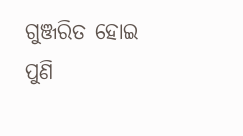ଗୁଞ୍ଜରିତ ହୋଇ ପୁଣି